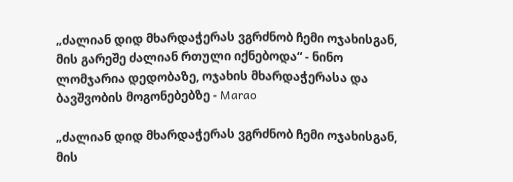„ძალიან დიდ მხარდაჭერას ვგრძნობ ჩემი ოჯახისგან, მის გარეშე ძალიან რთული იქნებოდა“ - ნინო ლომჯარია დედობაზე, ოჯახის მხარდაჭერასა და ბავშვობის მოგონებებზე - Marao

„ძალიან დიდ მხარდაჭერას ვგრძნობ ჩემი ოჯახისგან, მის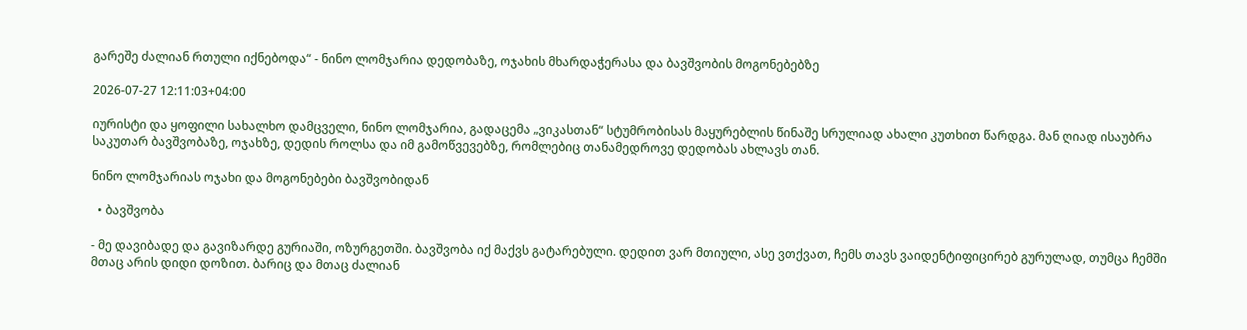გარეშე ძალიან რთული იქნებოდა“ - ნინო ლომჯარია დედობაზე, ოჯახის მხარდაჭერასა და ბავშვობის მოგონებებზე

2026-07-27 12:11:03+04:00

იურისტი და ყოფილი სახალხო დამცველი, ნინო ლომჯარია, გადაცემა „ვიკასთან“ სტუმრობისას მაყურებლის წინაშე სრულიად ახალი კუთხით წარდგა. მან ღიად ისაუბრა საკუთარ ბავშვობაზე, ოჯახზე, დედის როლსა და იმ გამოწვევებზე, რომლებიც თანამედროვე დედობას ახლავს თან.

ნინო ლომჯარიას ოჯახი და მოგონებები ბავშვობიდან

  • ბავშვობა

- მე დავიბადე და გავიზარდე გურიაში, ოზურგეთში. ბავშვობა იქ მაქვს გატარებული. დედით ვარ მთიული, ასე ვთქვათ, ჩემს თავს ვაიდენტიფიცირებ გურულად, თუმცა ჩემში მთაც არის დიდი დოზით. ბარიც და მთაც ძალიან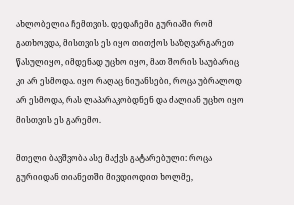ახლობელია ჩემთვის. დედაჩემი გურიაში რომ გათხოვდა, მისთვის ეს იყო თითქოს საზღვარგარეთ წასულიყო, იმდენად უცხო იყო, მათ შორის საუბარიც კი არ ესმოდა. იყო რაღაც ნიუანსები, როცა უბრალოდ არ ესმოდა, რას ლაპარაკობდნენ და ძალიან უცხო იყო მისთვის ეს გარემო.

მთელი ბავშვობა ასე მაქვს გატარებული: როცა გურიიდან თიანეთში მივდიოდით ხოლმე,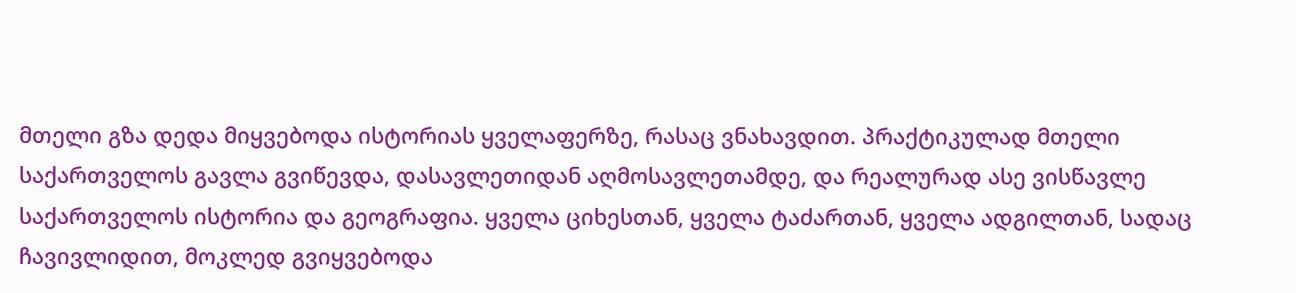მთელი გზა დედა მიყვებოდა ისტორიას ყველაფერზე, რასაც ვნახავდით. პრაქტიკულად მთელი საქართველოს გავლა გვიწევდა, დასავლეთიდან აღმოსავლეთამდე, და რეალურად ასე ვისწავლე საქართველოს ისტორია და გეოგრაფია. ყველა ციხესთან, ყველა ტაძართან, ყველა ადგილთან, სადაც ჩავივლიდით, მოკლედ გვიყვებოდა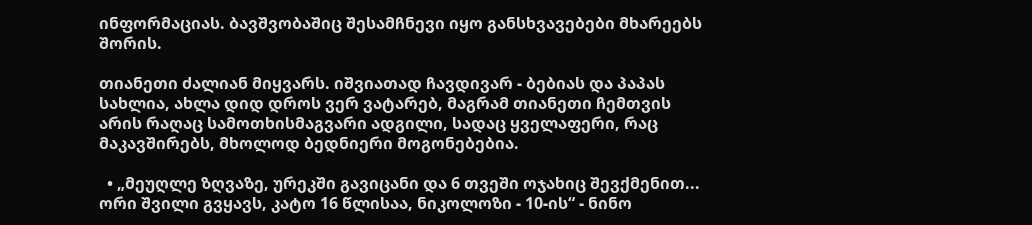ინფორმაციას. ბავშვობაშიც შესამჩნევი იყო განსხვავებები მხარეებს შორის.

თიანეთი ძალიან მიყვარს. იშვიათად ჩავდივარ - ბებიას და პაპას სახლია, ახლა დიდ დროს ვერ ვატარებ, მაგრამ თიანეთი ჩემთვის არის რაღაც სამოთხისმაგვარი ადგილი, სადაც ყველაფერი, რაც მაკავშირებს, მხოლოდ ბედნიერი მოგონებებია.

  • „მეუღლე ზღვაზე, ურეკში გავიცანი და 6 თვეში ოჯახიც შევქმენით... ორი შვილი გვყავს, კატო 16 წლისაა, ნიკოლოზი - 10-ის“ - ნინო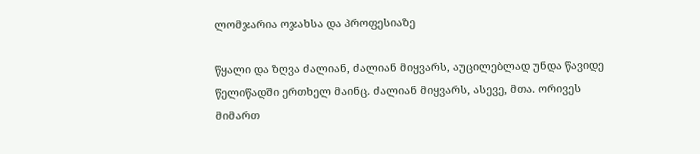ლომჯარია ოჯახსა და პროფესიაზე

წყალი და ზღვა ძალიან, ძალიან მიყვარს, აუცილებლად უნდა წავიდე წელიწადში ერთხელ მაინც. ძალიან მიყვარს, ასევე, მთა. ორივეს მიმართ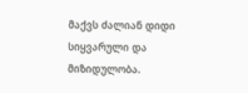მაქვს ძალიან დიდი სიყვარული და მიზიდულობა.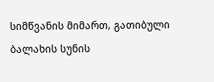სიმწვანის მიმართ, გათიბული ბალახის სუნის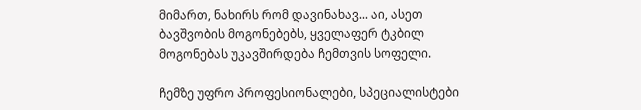მიმართ, ნახირს რომ დავინახავ... აი, ასეთ ბავშვობის მოგონებებს, ყველაფერ ტკბილ მოგონებას უკავშირდება ჩემთვის სოფელი.

ჩემზე უფრო პროფესიონალები, სპეციალისტები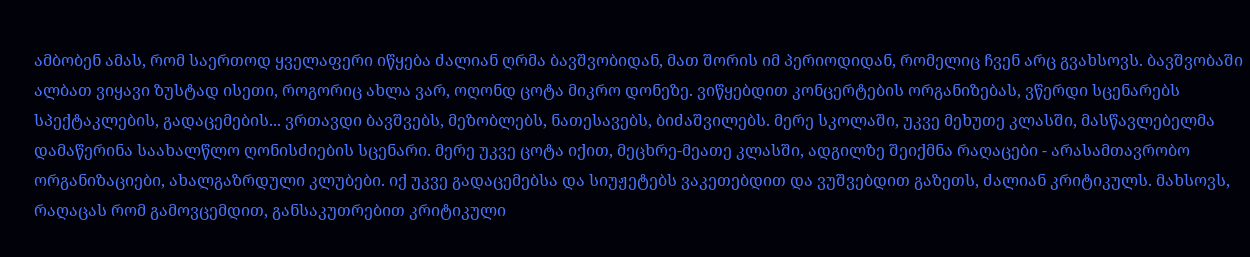ამბობენ ამას, რომ საერთოდ ყველაფერი იწყება ძალიან ღრმა ბავშვობიდან, მათ შორის იმ პერიოდიდან, რომელიც ჩვენ არც გვახსოვს. ბავშვობაში ალბათ ვიყავი ზუსტად ისეთი, როგორიც ახლა ვარ, ოღონდ ცოტა მიკრო დონეზე. ვიწყებდით კონცერტების ორგანიზებას, ვწერდი სცენარებს სპექტაკლების, გადაცემების... ვრთავდი ბავშვებს, მეზობლებს, ნათესავებს, ბიძაშვილებს. მერე სკოლაში, უკვე მეხუთე კლასში, მასწავლებელმა დამაწერინა საახალწლო ღონისძიების სცენარი. მერე უკვე ცოტა იქით, მეცხრე-მეათე კლასში, ადგილზე შეიქმნა რაღაცები - არასამთავრობო ორგანიზაციები, ახალგაზრდული კლუბები. იქ უკვე გადაცემებსა და სიუჟეტებს ვაკეთებდით და ვუშვებდით გაზეთს, ძალიან კრიტიკულს. მახსოვს, რაღაცას რომ გამოვცემდით, განსაკუთრებით კრიტიკული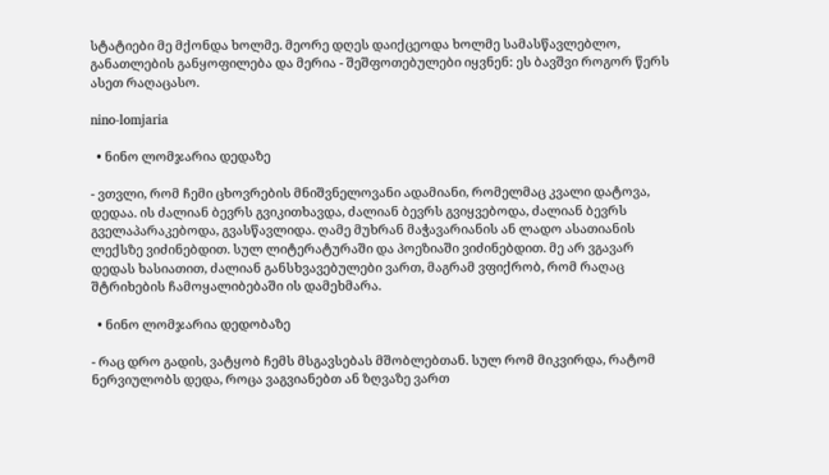სტატიები მე მქონდა ხოლმე. მეორე დღეს დაიქცეოდა ხოლმე სამასწავლებლო, განათლების განყოფილება და მერია - შეშფოთებულები იყვნენ: ეს ბავშვი როგორ წერს ასეთ რაღაცასო.

nino-lomjaria

  • ნინო ლომჯარია დედაზე

- ვთვლი, რომ ჩემი ცხოვრების მნიშვნელოვანი ადამიანი, რომელმაც კვალი დატოვა, დედაა. ის ძალიან ბევრს გვიკითხავდა, ძალიან ბევრს გვიყვებოდა, ძალიან ბევრს გველაპარაკებოდა, გვასწავლიდა. ღამე მუხრან მაჭავარიანის ან ლადო ასათიანის ლექსზე ვიძინებდით. სულ ლიტერატურაში და პოეზიაში ვიძინებდით. მე არ ვგავარ დედას ხასიათით, ძალიან განსხვავებულები ვართ, მაგრამ ვფიქრობ, რომ რაღაც შტრიხების ჩამოყალიბებაში ის დამეხმარა.

  • ნინო ლომჯარია დედობაზე

- რაც დრო გადის, ვატყობ ჩემს მსგავსებას მშობლებთან. სულ რომ მიკვირდა, რატომ ნერვიულობს დედა, როცა ვაგვიანებთ ან ზღვაზე ვართ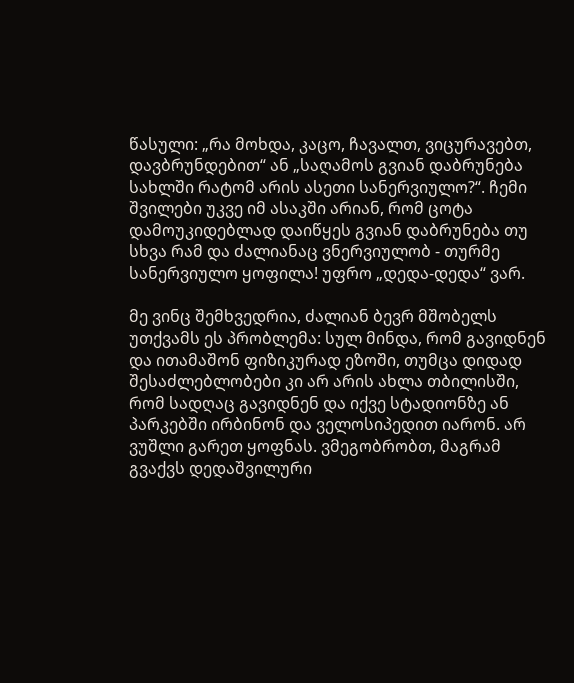წასული: „რა მოხდა, კაცო, ჩავალთ, ვიცურავებთ, დავბრუნდებით“ ან „საღამოს გვიან დაბრუნება სახლში რატომ არის ასეთი სანერვიულო?“. ჩემი შვილები უკვე იმ ასაკში არიან, რომ ცოტა დამოუკიდებლად დაიწყეს გვიან დაბრუნება თუ სხვა რამ და ძალიანაც ვნერვიულობ - თურმე სანერვიულო ყოფილა! უფრო „დედა-დედა“ ვარ.

მე ვინც შემხვედრია, ძალიან ბევრ მშობელს უთქვამს ეს პრობლემა: სულ მინდა, რომ გავიდნენ და ითამაშონ ფიზიკურად ეზოში, თუმცა დიდად შესაძლებლობები კი არ არის ახლა თბილისში, რომ სადღაც გავიდნენ და იქვე სტადიონზე ან პარკებში ირბინონ და ველოსიპედით იარონ. არ ვუშლი გარეთ ყოფნას. ვმეგობრობთ, მაგრამ გვაქვს დედაშვილური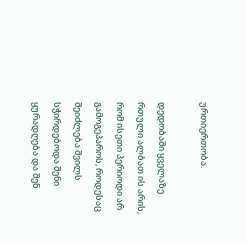ურთიერთობა.

დედობაში ყველაზე რთული ალბათ ის არის, რომ ისეთი პერიოდი არ გამოგეპაროს, როდესაც შეიძლება შვილს სჭირდებოდა შენი ყურადღება და შენ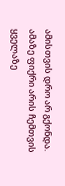ამისთვის დრო არ გქონდა. ამაზე ფიქრი არის ჩემთვის ყველაზე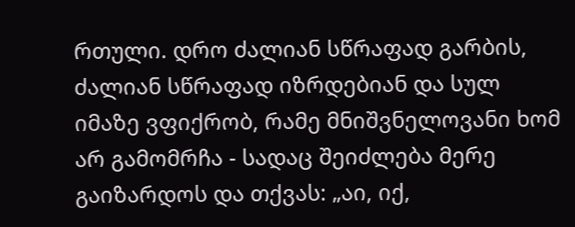რთული. დრო ძალიან სწრაფად გარბის, ძალიან სწრაფად იზრდებიან და სულ იმაზე ვფიქრობ, რამე მნიშვნელოვანი ხომ არ გამომრჩა - სადაც შეიძლება მერე გაიზარდოს და თქვას: „აი, იქ,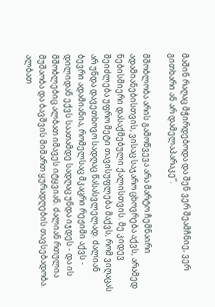მაშინ რაღაც მჭირდებოდა და შენ ვერ შეამჩნიე, ვერ გითხარი ან არ დამელაპარაკე“.

მშობლობა არის გამოწვევა არა მარტო ჩემნაირი ადამიანებისთვის, ვისაც საჯარო ცხოვრება აქვს, არამედ ნებისმიერი დასაქმებული ქალისთვის. მე კიდევ შეიძლება უფრო მეტი თავისუფლება მაქვს, რომ ვიღაცას არ უნდა დავეთხოვო სადღაც წასასვლელად. ძალიან ბევრი ადამიანია, რომელსაც მკაცრი რეჟიმი აქვს - დილიდან ექვს საათამდე სადღაც უნდა იჯდეს - და ის მშობლებიც ალბათ იმავეს იტყვიან. ძალიან რთულია მუშაობა და ბავშვის მიმართ ყურადღების თავსებადობა. ალბათ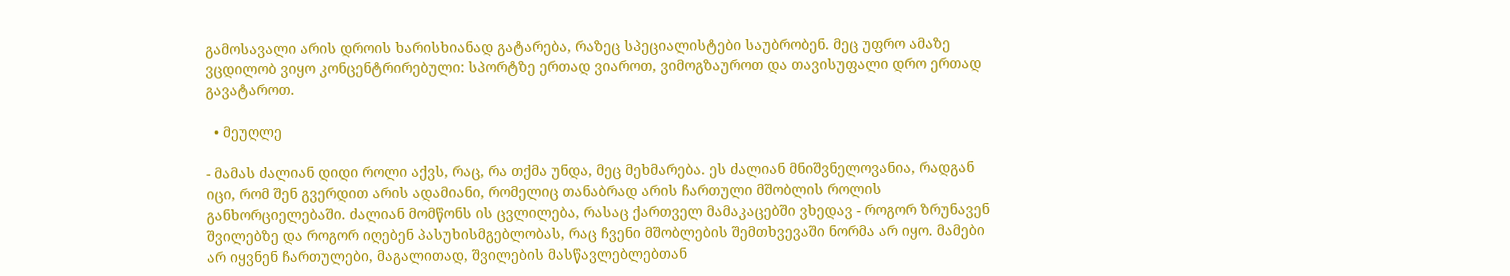გამოსავალი არის დროის ხარისხიანად გატარება, რაზეც სპეციალისტები საუბრობენ. მეც უფრო ამაზე ვცდილობ ვიყო კონცენტრირებული: სპორტზე ერთად ვიაროთ, ვიმოგზაუროთ და თავისუფალი დრო ერთად გავატაროთ.

  • მეუღლე

- მამას ძალიან დიდი როლი აქვს, რაც, რა თქმა უნდა, მეც მეხმარება. ეს ძალიან მნიშვნელოვანია, რადგან იცი, რომ შენ გვერდით არის ადამიანი, რომელიც თანაბრად არის ჩართული მშობლის როლის განხორციელებაში. ძალიან მომწონს ის ცვლილება, რასაც ქართველ მამაკაცებში ვხედავ - როგორ ზრუნავენ შვილებზე და როგორ იღებენ პასუხისმგებლობას, რაც ჩვენი მშობლების შემთხვევაში ნორმა არ იყო. მამები არ იყვნენ ჩართულები, მაგალითად, შვილების მასწავლებლებთან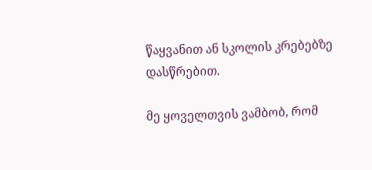წაყვანით ან სკოლის კრებებზე დასწრებით.

მე ყოველთვის ვამბობ, რომ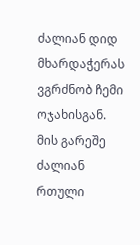ძალიან დიდ მხარდაჭერას ვგრძნობ ჩემი ოჯახისგან. მის გარეშე ძალიან რთული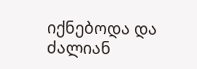იქნებოდა და ძალიან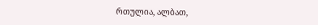რთულია, ალბათ,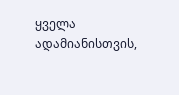ყველა ადამიანისთვის,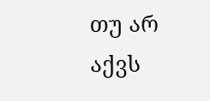თუ არ აქვს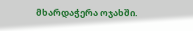მხარდაჭერა ოჯახში.